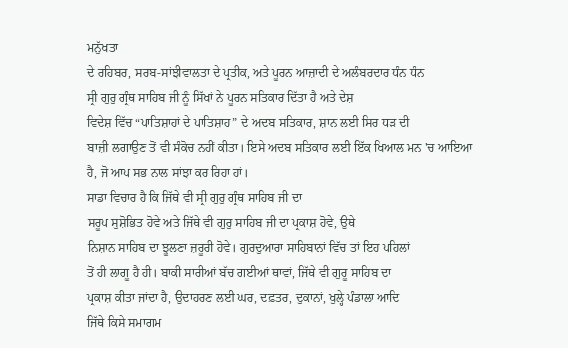ਮਨੁੱਖਤਾ
ਦੇ ਰਹਿਬਰ, ਸਰਬ-ਸਾਂਝੀਵਾਲਤਾ ਦੇ ਪ੍ਰਤੀਕ, ਅਤੇ ਪੂਰਨ ਆਜ਼ਾਦੀ ਦੇ ਅਲੰਬਰਦਾਰ ਧੰਨ ਧੰਨ
ਸ੍ਰੀ ਗੁਰੁ ਗ੍ਰੰਥ ਸਾਹਿਬ ਜੀ ਨੂੰ ਸਿੱਖਾਂ ਨੇ ਪੂਰਨ ਸਤਿਕਾਰ ਦਿੱਤਾ ਹੈ ਅਤੇ ਦੇਸ਼
ਵਿਦੇਸ਼ ਵਿੱਚ “ਪਾਤਿਸ਼ਾਹਾਂ ਦੇ ਪਾਤਿਸ਼ਾਹ” ਦੇ ਅਦਬ ਸਤਿਕਾਰ, ਸ਼ਾਨ ਲਈ ਸਿਰ ਧੜ ਦੀ
ਬਾਜ਼ੀ ਲਗਾਉਣ ਤੋਂ ਵੀ ਸੰਕੋਚ ਨਹੀਂ ਕੀਤਾ। ਇਸੇ ਅਦਬ ਸਤਿਕਾਰ ਲਈ ਇੱਕ ਖਿਆਲ ਮਨ 'ਚ ਆਇਆ
ਹੈ, ਜੋ ਆਪ ਸਭ ਨਾਲ ਸਾਂਝਾ ਕਰ ਰਿਹਾ ਹਾਂ।
ਸਾਡਾ ਵਿਚਾਰ ਹੈ ਕਿ ਜਿੱਥੇ ਵੀ ਸ੍ਰੀ ਗੁਰੁ ਗ੍ਰੰਥ ਸਾਹਿਬ ਜੀ ਦਾ
ਸਰੂਪ ਸੁਸ਼ੋਭਿਤ ਹੋਵੇ ਅਤੇ ਜਿੱਥੇ ਵੀ ਗੁਰੁ ਸਾਹਿਬ ਜੀ ਦਾ ਪ੍ਰਕਾਸ਼ ਹੋਵੇ, ਉਥੇ
ਨਿਸ਼ਾਨ ਸਾਹਿਬ ਦਾ ਝੂਲਣਾ ਜ਼ਰੂਰੀ ਹੋਵੇ। ਗੁਰਦੁਆਰਾ ਸਾਹਿਬਾਨਾਂ ਵਿੱਚ ਤਾਂ ਇਹ ਪਹਿਲਾਂ
ਤੋਂ ਹੀ ਲਾਗੂ ਹੈ ਹੀ। ਬਾਕੀ ਸਾਰੀਆਂ ਬੱਚ ਗਈਆਂ ਥਾਵਾਂ, ਜਿੱਥੇ ਵੀ ਗੁਰੂ ਸਾਹਿਬ ਦਾ
ਪ੍ਰਕਾਸ਼ ਕੀਤਾ ਜਾਂਦਾ ਹੈ, ਉਦਾਹਰਣ ਲਈ ਘਰ, ਦਫ਼ਤਰ, ਦੁਕਾਨਾਂ, ਖੁਲ੍ਹੇ ਪੰਡਾਲਾ ਆਦਿ
ਜਿੱਥੇ ਕਿਸੇ ਸਮਾਗਮ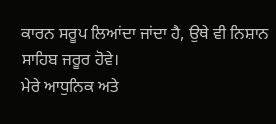ਕਾਰਨ ਸਰੂਪ ਲਿਆਂਦਾ ਜਾਂਦਾ ਹੈ, ਉਥੇ ਵੀ ਨਿਸ਼ਾਨ ਸਾਹਿਬ ਜਰੂਰ ਹੋਵੇ।
ਮੇਰੇ ਆਧੁਨਿਕ ਅਤੇ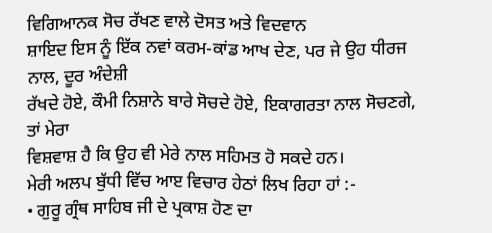ਵਿਗਿਆਨਕ ਸੋਚ ਰੱਖਣ ਵਾਲੇ ਦੋਸਤ ਅਤੇ ਵਿਦਵਾਨ
ਸ਼ਾਇਦ ਇਸ ਨੂੰ ਇੱਕ ਨਵਾਂ ਕਰਮ-ਕਾਂਡ ਆਖ ਦੇਣ, ਪਰ ਜੇ ਉਹ ਧੀਰਜ ਨਾਲ, ਦੂਰ ਅੰਦੇਸ਼ੀ
ਰੱਖਦੇ ਹੋਏ, ਕੌਮੀ ਨਿਸ਼ਾਨੇ ਬਾਰੇ ਸੋਚਦੇ ਹੋਏ, ਇਕਾਗਰਤਾ ਨਾਲ ਸੋਚਣਗੇ, ਤਾਂ ਮੇਰਾ
ਵਿਸ਼ਵਾਸ਼ ਹੈ ਕਿ ਉਹ ਵੀ ਮੇਰੇ ਨਾਲ ਸਹਿਮਤ ਹੋ ਸਕਦੇ ਹਨ।
ਮੇਰੀ ਅਲਪ ਬੁੱਧੀ ਵਿੱਚ ਆੲ ਵਿਚਾਰ ਹੇਠਾਂ ਲਿਖ ਰਿਹਾ ਹਾਂ :-
• ਗੁਰੂ ਗ੍ਰੰਥ ਸਾਹਿਬ ਜੀ ਦੇ ਪ੍ਰਕਾਸ਼ ਹੋਣ ਦਾ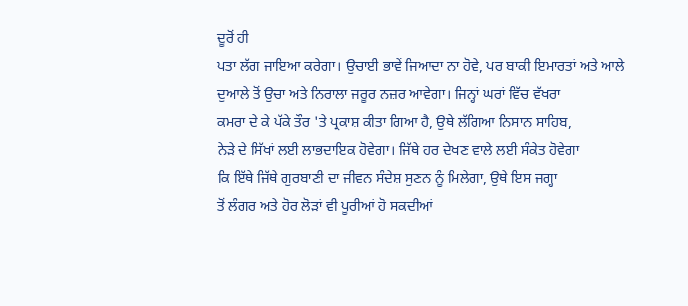ਦੂਰੋਂ ਹੀ
ਪਤਾ ਲੱਗ ਜਾਇਆ ਕਰੇਗਾ। ਉਚਾਈ ਭਾਵੇਂ ਜਿਆਦਾ ਨਾ ਹੋਵੇ, ਪਰ ਬਾਕੀ ਇਮਾਰਤਾਂ ਅਤੇ ਆਲੇ
ਦੁਆਲੇ ਤੋਂ ਉਚਾ ਅਤੇ ਨਿਰਾਲਾ ਜਰੂਰ ਨਜ਼ਰ ਆਵੇਗਾ। ਜਿਨ੍ਹਾਂ ਘਰਾਂ ਵਿੱਚ ਵੱਖਰਾ
ਕਮਰਾ ਦੇ ਕੇ ਪੱਕੇ ਤੌਰ 'ਤੇ ਪ੍ਰਕਾਸ਼ ਕੀਤਾ ਗਿਆ ਹੈ, ਉਥੇ ਲੱਗਿਆ ਨਿਸਾਨ ਸਾਹਿਬ,
ਨੇੜੇ ਦੇ ਸਿੱਖਾਂ ਲਈ ਲਾਭਦਾਇਕ ਹੋਵੇਗਾ। ਜਿੱਥੇ ਹਰ ਦੇਖਣ ਵਾਲੇ ਲਈ ਸੰਕੇਤ ਹੋਵੇਗਾ
ਕਿ ਇੱਥੇ ਜਿੱਥੇ ਗੁਰਬਾਣੀ ਦਾ ਜੀਵਨ ਸੰਦੇਸ਼ ਸੁਣਨ ਨੂੰ ਮਿਲੇਗਾ, ਉਥੇ ਇਸ ਜਗ੍ਹਾ
ਤੋਂ ਲੰਗਰ ਅਤੇ ਹੋਰ ਲੋੜਾਂ ਵੀ ਪੂਰੀਆਂ ਹੋ ਸਕਦੀਆਂ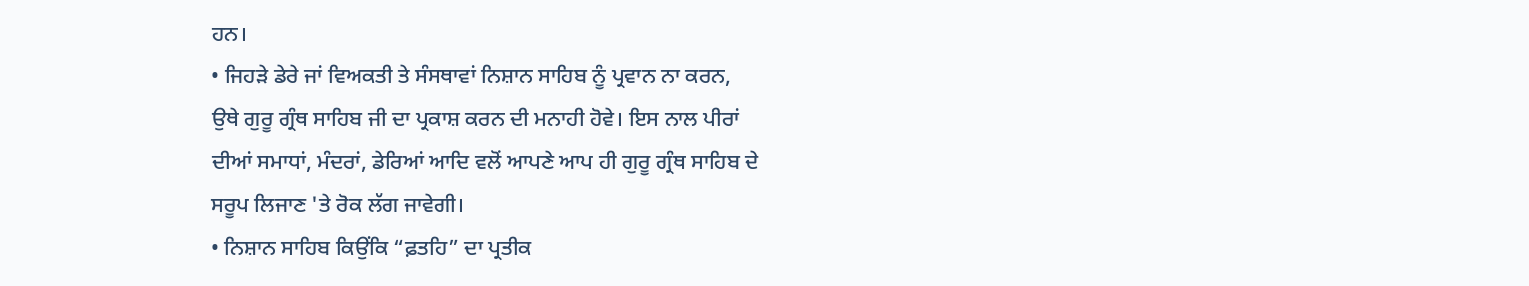ਹਨ।
• ਜਿਹੜੇ ਡੇਰੇ ਜਾਂ ਵਿਅਕਤੀ ਤੇ ਸੰਸਥਾਵਾਂ ਨਿਸ਼ਾਨ ਸਾਹਿਬ ਨੂੰ ਪ੍ਰਵਾਨ ਨਾ ਕਰਨ,
ਉਥੇ ਗੁਰੂ ਗ੍ਰੰਥ ਸਾਹਿਬ ਜੀ ਦਾ ਪ੍ਰਕਾਸ਼ ਕਰਨ ਦੀ ਮਨਾਹੀ ਹੋਵੇ। ਇਸ ਨਾਲ ਪੀਰਾਂ
ਦੀਆਂ ਸਮਾਧਾਂ, ਮੰਦਰਾਂ, ਡੇਰਿਆਂ ਆਦਿ ਵਲੋਂ ਆਪਣੇ ਆਪ ਹੀ ਗੁਰੂ ਗ੍ਰੰਥ ਸਾਹਿਬ ਦੇ
ਸਰੂਪ ਲਿਜਾਣ 'ਤੇ ਰੋਕ ਲੱਗ ਜਾਵੇਗੀ।
• ਨਿਸ਼ਾਨ ਸਾਹਿਬ ਕਿਉਂਕਿ “ਫ਼ਤਹਿ” ਦਾ ਪ੍ਰਤੀਕ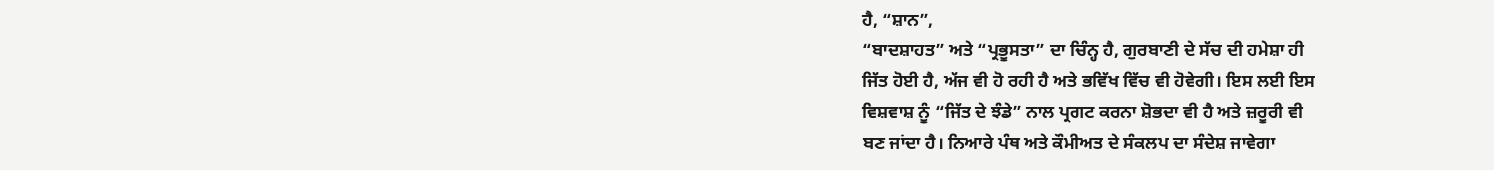ਹੈ, “ਸ਼ਾਨ”,
“ਬਾਦਸ਼ਾਹਤ” ਅਤੇ “ਪ੍ਰਭੂਸਤਾ” ਦਾ ਚਿੰਨ੍ਹ ਹੈ, ਗੁਰਬਾਣੀ ਦੇ ਸੱਚ ਦੀ ਹਮੇਸ਼ਾ ਹੀ
ਜਿੱਤ ਹੋਈ ਹੈ, ਅੱਜ ਵੀ ਹੋ ਰਹੀ ਹੈ ਅਤੇ ਭਵਿੱਖ ਵਿੱਚ ਵੀ ਹੋਵੇਗੀ। ਇਸ ਲਈ ਇਸ
ਵਿਸ਼ਵਾਸ਼ ਨੂੰ “ਜਿੱਤ ਦੇ ਝੰਡੇ” ਨਾਲ ਪ੍ਰਗਟ ਕਰਨਾ ਸ਼ੋਭਦਾ ਵੀ ਹੈ ਅਤੇ ਜ਼ਰੂਰੀ ਵੀ
ਬਣ ਜਾਂਦਾ ਹੈ। ਨਿਆਰੇ ਪੰਥ ਅਤੇ ਕੌਮੀਅਤ ਦੇ ਸੰਕਲਪ ਦਾ ਸੰਦੇਸ਼ ਜਾਵੇਗਾ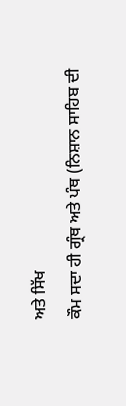ਅਤੇ ਸਿੱਖ
ਕੌਮ ਸਦਾ ਹੀ ਗ੍ਰੰਥ ਅਤੇ ਪੰਥ (ਨਿਸ਼ਾਨ ਸਾਹਿਬ ਦੀ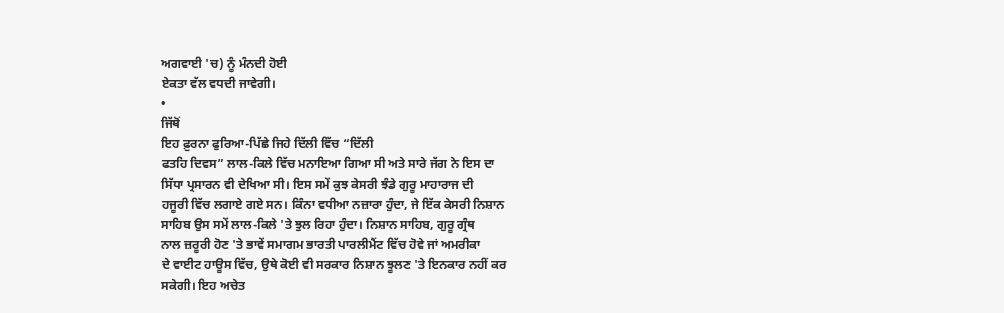ਅਗਵਾਈ 'ਚ) ਨੂੰ ਮੰਨਦੀ ਹੋਈ
ਏਕਤਾ ਵੱਲ ਵਧਦੀ ਜਾਵੇਗੀ।
•
ਜਿੱਥੋਂ
ਇਹ ਫ਼ੁਰਨਾ ਫੁਰਿਆ-ਪਿੱਛੇ ਜਿਹੇ ਦਿੱਲੀ ਵਿੱਚ “ਦਿੱਲੀ
ਫਤਹਿ ਦਿਵਸ” ਲਾਲ-ਕਿਲੇ ਵਿੱਚ ਮਨਾਇਆ ਗਿਆ ਸੀ ਅਤੇ ਸਾਰੇ ਜੱਗ ਨੇ ਇਸ ਦਾ
ਸਿੱਧਾ ਪ੍ਰਸਾਰਨ ਵੀ ਦੇਖਿਆ ਸੀ। ਇਸ ਸਮੇਂ ਕੁਝ ਕੇਸਰੀ ਝੰਡੇ ਗੁਰੂ ਮਾਹਾਰਾਜ ਦੀ
ਹਜੂਰੀ ਵਿੱਚ ਲਗਾਏ ਗਏ ਸਨ। ਕਿੰਨਾ ਵਧੀਆ ਨਜ਼ਾਰਾ ਹੁੰਦਾ, ਜੇ ਇੱਕ ਕੇਸਰੀ ਨਿਸ਼ਾਨ
ਸਾਹਿਬ ਉਸ ਸਮੇਂ ਲਾਲ-ਕਿਲੇ 'ਤੇ ਝੁਲ ਰਿਹਾ ਹੁੰਦਾ। ਨਿਸ਼ਾਨ ਸਾਹਿਬ, ਗੁਰੂ ਗ੍ਰੰਥ
ਨਾਲ ਜ਼ਰੂਰੀ ਹੋਣ 'ਤੇ ਭਾਵੇਂ ਸਮਾਗਮ ਭਾਰਤੀ ਪਾਰਲੀਮੈਂਟ ਵਿੱਚ ਹੋਵੇ ਜਾਂ ਅਮਰੀਕਾ
ਦੇ ਵਾਈਟ ਹਾਊਸ ਵਿੱਚ, ਉਥੇ ਕੋਈ ਵੀ ਸਰਕਾਰ ਨਿਸ਼ਾਨ ਝੂਲਣ 'ਤੇ ਇਨਕਾਰ ਨਹੀਂ ਕਰ
ਸਕੇਗੀ। ਇਹ ਅਚੇਤ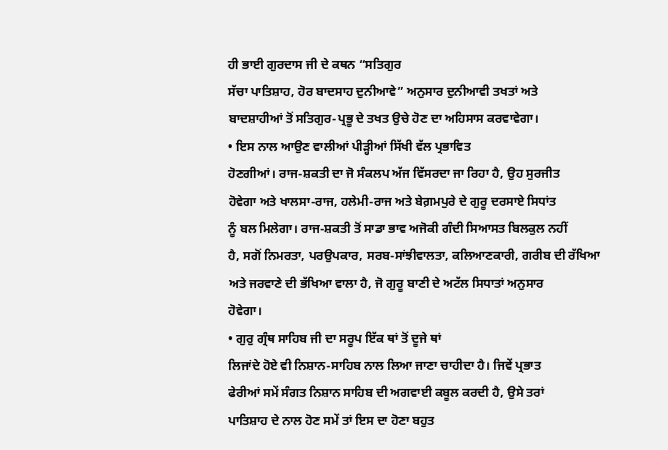ਹੀ ਭਾਈ ਗੁਰਦਾਸ ਜੀ ਦੇ ਕਥਨ “ਸਤਿਗੁਰ
ਸੱਚਾ ਪਾਤਿਸ਼ਾਹ, ਹੋਰ ਬਾਦਸਾਹ ਦੁਨੀਆਵੇ” ਅਨੁਸਾਰ ਦੁਨੀਆਵੀ ਤਖਤਾਂ ਅਤੇ
ਬਾਦਸ਼ਾਹੀਆਂ ਤੋਂ ਸਤਿਗੁਰ-ਪ੍ਰਭੂ ਦੇ ਤਖਤ ਉਚੇ ਹੋਣ ਦਾ ਅਹਿਸਾਸ ਕਰਵਾਵੇਗਾ।
• ਇਸ ਨਾਲ ਆਉਣ ਵਾਲੀਆਂ ਪੀੜ੍ਹੀਆਂ ਸਿੱਖੀ ਵੱਲ ਪ੍ਰਭਾਵਿਤ
ਹੋਣਗੀਆਂ। ਰਾਜ-ਸ਼ਕਤੀ ਦਾ ਜੋ ਸੰਕਲਪ ਅੱਜ ਵਿੱਸਰਦਾ ਜਾ ਰਿਹਾ ਹੈ, ਉਹ ਸੁਰਜੀਤ
ਹੋਵੇਗਾ ਅਤੇ ਖਾਲਸਾ-ਰਾਜ, ਹਲੇਮੀ-ਰਾਜ ਅਤੇ ਬੇਗ਼ਮਪੁਰੇ ਦੇ ਗੁਰੂ ਦਰਸਾਏ ਸਿਧਾਂਤ
ਨੂੰ ਬਲ ਮਿਲੇਗਾ। ਰਾਜ-ਸ਼ਕਤੀ ਤੋਂ ਸਾਡਾ ਭਾਵ ਅਜੋਕੀ ਗੰਦੀ ਸਿਆਸਤ ਬਿਲਕੁਲ ਨਹੀਂ
ਹੈ, ਸਗੋਂ ਨਿਮਰਤਾ, ਪਰਉਪਕਾਰ, ਸਰਬ-ਸਾਂਝੀਵਾਲਤਾ, ਕਲਿਆਣਕਾਰੀ, ਗਰੀਬ ਦੀ ਰੱਖਿਆ
ਅਤੇ ਜਰਵਾਣੇ ਦੀ ਭੱਖਿਆ ਵਾਲਾ ਹੈ, ਜੋ ਗੁਰੂ ਬਾਣੀ ਦੇ ਅਟੱਲ ਸਿਧਾਤਾਂ ਅਨੁਸਾਰ
ਹੋਵੇਗਾ।
• ਗੁਰੁ ਗ੍ਰੰਥ ਸਾਹਿਬ ਜੀ ਦਾ ਸਰੂਪ ਇੱਕ ਥਾਂ ਤੋਂ ਦੂਜੇ ਥਾਂ
ਲਿਜਾਂਦੇ ਹੋਏ ਵੀ ਨਿਸ਼ਾਨ-ਸਾਹਿਬ ਨਾਲ ਲਿਆ ਜਾਣਾ ਚਾਹੀਦਾ ਹੈ। ਜਿਵੇਂ ਪ੍ਰਭਾਤ
ਫੇਰੀਆਂ ਸਮੇਂ ਸੰਗਤ ਨਿਸ਼ਾਨ ਸਾਹਿਬ ਦੀ ਅਗਵਾਈ ਕਬੂਲ ਕਰਦੀ ਹੈ, ਉਸੇ ਤਰਾਂ
ਪਾਤਿਸ਼ਾਹ ਦੇ ਨਾਲ ਹੋਣ ਸਮੇਂ ਤਾਂ ਇਸ ਦਾ ਹੋਣਾ ਬਹੁਤ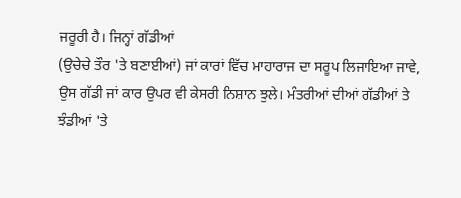ਜਰੂਰੀ ਹੈ। ਜਿਨ੍ਹਾਂ ਗੱਡੀਆਂ
(ਉਚੇਚੇ ਤੌਰ 'ਤੇ ਬਣਾਈਆਂ) ਜਾਂ ਕਾਰਾਂ ਵਿੱਚ ਮਾਹਾਰਾਜ ਦਾ ਸਰੂਪ ਲਿਜਾਇਆ ਜਾਵੇ,
ਉਸ ਗੱਡੀ ਜਾਂ ਕਾਰ ਉਪਰ ਵੀ ਕੇਸਰੀ ਨਿਸ਼ਾਨ ਝੁਲੇ। ਮੰਤਰੀਆਂ ਦੀਆਂ ਗੱਡੀਆਂ ਤੇ
ਝੰਡੀਆਂ 'ਤੇ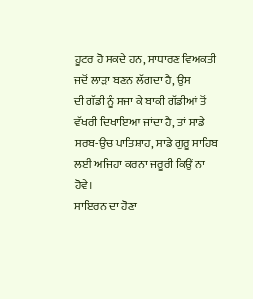ਹੂਟਰ ਹੋ ਸਕਦੇ ਹਨ, ਸਾਧਾਰਣ ਵਿਅਕਤੀ ਜਦੋਂ ਲਾੜਾ ਬਣਨ ਲੱਗਦਾ ਹੈ, ਉਸ
ਦੀ ਗੱਡੀ ਨੂੰ ਸਜਾ ਕੇ ਬਾਕੀ ਗੱਡੀਆਂ ਤੋਂ ਵੱਖਰੀ ਦਿਖਾਇਆ ਜਾਂਦਾ ਹੈ, ਤਾਂ ਸਾਡੇ
ਸਰਬ-ਉਚ ਪਾਤਿਸ਼ਾਹ, ਸਾਡੇ ਗੁਰੂ ਸਾਹਿਬ ਲਈ ਅਜਿਹਾ ਕਰਨਾ ਜਰੂਰੀ ਕਿਉਂ ਨਾ ਹੋਵੇ।
ਸਾਇਰਨ ਦਾ ਹੋਣਾ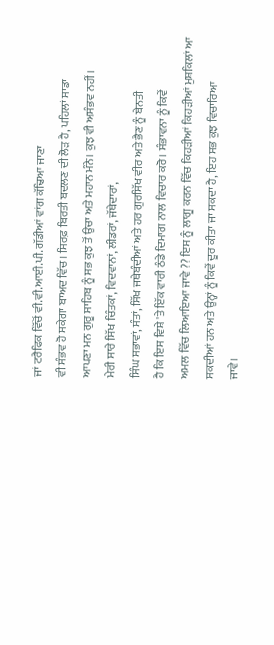ਜਾਂ ਟਰੈਫਿਕ ਵਿੱਚੋਂ ਵੀ.ਵੀ.ਆਈ.ਪੀ. ਗੱਡੀਆਂ ਵਾਂਗ ਕੱਢਿਆ ਜਾਣਾ
ਵੀ ਸੰਭਵ ਹੋ ਸਕੇਗਾ ਬਾਅਦ ਵਿੱਚ। ਸਿਰਫ਼ ਬਿਰਤੀ ਬਦਲਣ ਦੀ ਲੋੜ ਹੈ, ਪਹਿਲਾਂ ਸਾਡਾ
ਆਪਣਾ ਮਨ ਗੁਰੂ ਸਾਹਿਬ ਨੂੰ ਸਭ ਕੁਝ ਤੋਂ ਉਚਾ ਅਤੇ ਮਹਾਨ ਮੰਨੇ। ਕੁਝ ਵੀ ਅਸੰਭਵ ਨਹੀਂ।
ਮੇਰੀ ਸਾਰੇ ਸਿੱਖ ਚਿੰਤਕਾਂ, ਵਿਦਵਾਨਾਂ, ਲੀਡਰਾਂ, ਜੱਥੇਦਾਰਾਂ,
ਸਿੰਘ ਸਭਾਵਾਂ, ਸੰਤਾਂ, ਸਿੱਖ ਜਥੇਬੰਦੀਆਂ ਅਤੇ ਹਰ ਗੁਰਸਿੱਖ ਵੀਰ ਅਤੇ ਭੈਣ ਨੂੰ ਬੇਨਤੀ
ਹੈ ਕਿ ਇਸ ਵਿਸ਼ੇ 'ਤੇ ਇੱਕ ਵਾਰੀ ਠੰਡੇ ਦਿਮਾਗ ਨਾਲ ਵਿਚਾਰ ਕਰੋ। ਸੰਭਾਵਨਾ ਨੂੰ ਕਿਵੇਂ
ਅਮਲ ਵਿੱਚ ਲਿਆਇਆ ਜਾਵੇ ?? ਇਸ ਨੂੰ ਲਾਗੂ ਕਰਨ ਵਿੱਚ ਕਿਹੜੀਆਂ ਕਿਹੜੀਆਂ ਮੁਸ਼ਕਿਲਾਂ ਆ
ਸਕਦੀਆਂ ਹਨ ਅਤੇ ਉਨ੍ਹਾਂ ਨੂੰ ਕਿਵੇਂ ਦੂਰ ਕੀਤਾ ਜਾ ਸਕਦਾ ਹੈ, ਇਹ ਸਭ ਕੁਝ ਵਿਚਾਰਿਆ
ਜਾਵੇ।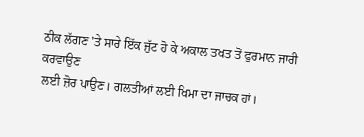ਠੀਕ ਲੱਗਣ 'ਤੇ ਸਾਰੇ ਇੱਕ ਜੁੱਟ ਹੋ ਕੇ ਅਕਾਲ ਤਖਤ ਤੋਂ ਫੁਰਮਾਨ ਜਾਰੀ ਕਰਵਾਉਣ
ਲਈ ਜ਼ੋਰ ਪਾਉਣ। ਗਲਤੀਆਂ ਲਈ ਖਿਮਾ ਦਾ ਜਾਚਕ ਹਾਂ।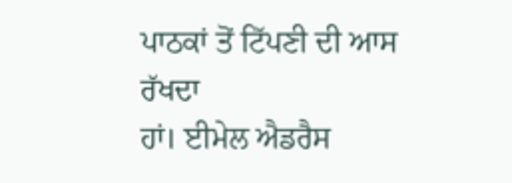ਪਾਠਕਾਂ ਤੋਂ ਟਿੱਪਣੀ ਦੀ ਆਸ ਰੱਖਦਾ
ਹਾਂ। ਈਮੇਲ ਐਡਰੈਸ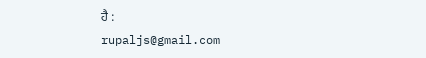ਹੈ :
rupaljs@gmail.com